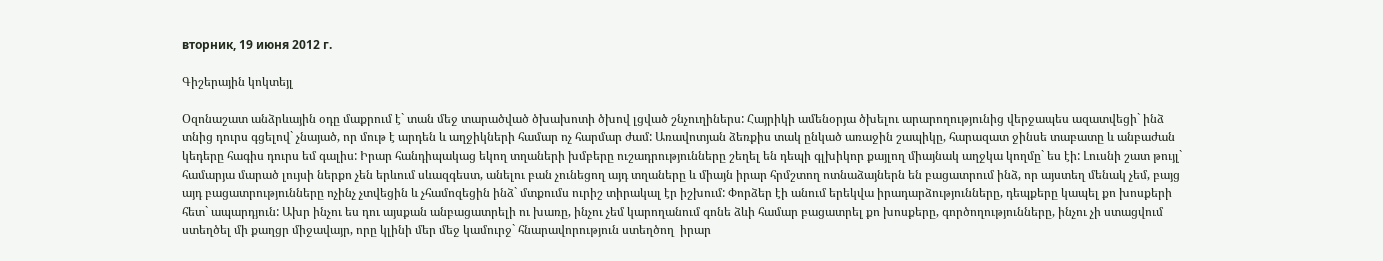вторник, 19 июня 2012 г.

Գիշերային կոկտեյլ

Օզոնաշատ անձրևային օդը մաքրում է` տան մեջ տարածված ծխախոտի ծխով լցված շնչուղիներս: Հայրիկի ամենօրյա ծխելու արարողությունից վերջապես ազատվեցի` ինձ տնից դուրս գցելով` չնայած, որ մութ է արդեն և աղջիկների համար ոչ հարմար ժամ: Առավոտյան ձեռքիս տակ ընկած առաջին շապիկը, հարազատ ջինսե տաբատը և անբաժան կեդերը հագիս դուրս եմ գալիս: Իրար հանդիպակաց եկող տղաների խմբերը ուշադրությունները շեղել են դեպի գլխիկոր քայլող միայնակ աղջկա կողմը` ես էի: Լուսնի շատ թույլ` համարյա մարած լույսի ներքո չեն երևում սևազգեստ, անելու բան չունեցող այդ տղաները և միայն իրար հրմշտող ոտնաձայներն են բացատրում ինձ, որ այստեղ մենակ չեմ, բայց այդ բացատրությունները ոչինչ չտվեցին և չհամոզեցին ինձ` մտքումս ուրիշ տիրակալ էր իշխում: Փորձեր էի անում երեկվա իրադարձությունները, դեպքերը կապել քո խոսքերի հետ` ապարդյուն: Ախր ինչու ես դու այսքան անբացատրելի ու խառը, ինչու չեմ կարողանում գոնե ձևի համար բացատրել քո խոսքերը, գործողությունները, ինչու չի ստացվում ստեղծել մի քաղցր միջավայր, որը կլինի մեր մեջ կամուրջ` հնարավորություն ստեղծող  իրար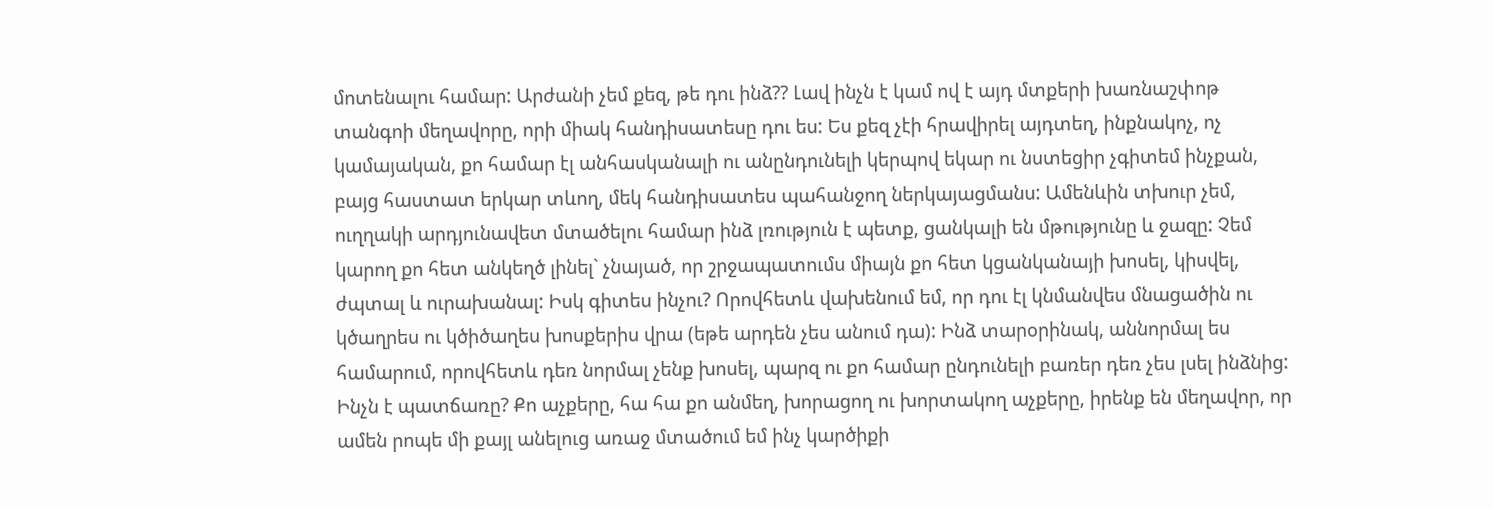մոտենալու համար: Արժանի չեմ քեզ, թե դու ինձ?? Լավ ինչն է կամ ով է այդ մտքերի խառնաշփոթ տանգոի մեղավորը, որի միակ հանդիսատեսը դու ես: Ես քեզ չէի հրավիրել այդտեղ, ինքնակոչ, ոչ կամայական, քո համար էլ անհասկանալի ու անընդունելի կերպով եկար ու նստեցիր չգիտեմ ինչքան, բայց հաստատ երկար տևող, մեկ հանդիսատես պահանջող ներկայացմանս: Ամենևին տխուր չեմ, ուղղակի արդյունավետ մտածելու համար ինձ լռություն է պետք, ցանկալի են մթությունը և ջազը: Չեմ կարող քո հետ անկեղծ լինել` չնայած, որ շրջապատումս միայն քո հետ կցանկանայի խոսել, կիսվել, ժպտալ և ուրախանալ: Իսկ գիտես ինչու? Որովհետև վախենում եմ, որ դու էլ կնմանվես մնացածին ու կծաղրես ու կծիծաղես խոսքերիս վրա (եթե արդեն չես անում դա): Ինձ տարօրինակ, աննորմալ ես համարում, որովհետև դեռ նորմալ չենք խոսել, պարզ ու քո համար ընդունելի բառեր դեռ չես լսել ինձնից: Ինչն է պատճառը? Քո աչքերը, հա հա քո անմեղ, խորացող ու խորտակող աչքերը, իրենք են մեղավոր, որ ամեն րոպե մի քայլ անելուց առաջ մտածում եմ ինչ կարծիքի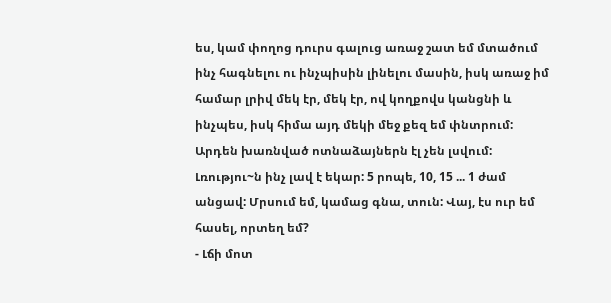ես, կամ փողոց դուրս գալուց առաջ շատ եմ մտածում ինչ հագնելու ու ինչպիսին լինելու մասին, իսկ առաջ իմ համար լրիվ մեկ էր, մեկ էր, ով կողքովս կանցնի և ինչպես, իսկ հիմա այդ մեկի մեջ քեզ եմ փնտրում:
Արդեն խառնված ոտնաձայներն էլ չեն լսվում: Լռությու~ն ինչ լավ է եկար: 5 րոպե, 10, 15 ... 1 ժամ անցավ: Մրսում եմ, կամաց գնա, տուն: Վայ, էս ուր եմ հասել, որտեղ եմ?
- Լճի մոտ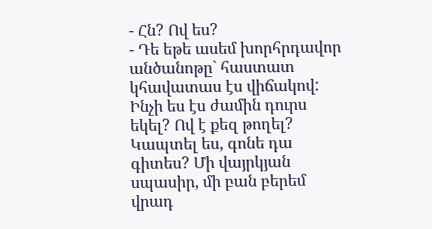- Հն? Ով ես?
- Դե եթե ասեմ խորհրդավոր անծանոթը` հաստատ կհավատաս էս վիճակով: Ինչի ես էս ժամին դուրս եկել? Ով է քեզ թողել? Կապտել ես, գոնե դա գիտես? Մի վայրկյան սպասիր, մի բան բերեմ վրադ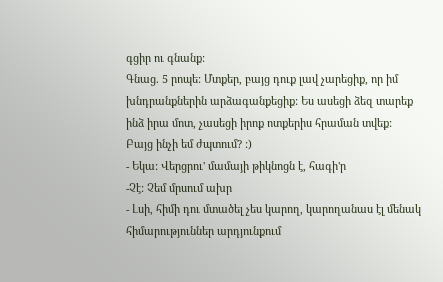գցիր ու գնանք:
Գնաց. 5 րոպե: Մտքեր, բայց դուք լավ չարեցիք, որ իմ խնդրանքներին արձագանքեցիք: Ես ասեցի ձեզ տարեք ինձ իրա մոտ, չասեցի իրոք ոտքերիս հրաման տվեք: Բայց ինչի եմ ժպտում? :)
- Եկա: Վերցրու' մամայի թիկնոցն է, հագի'ր
-Չէ: Չեմ մրսում ախր
- Լսի, հիմի դու մտածել չես կարող, կարողանաս էլ մենակ հիմարություններ արդյունքում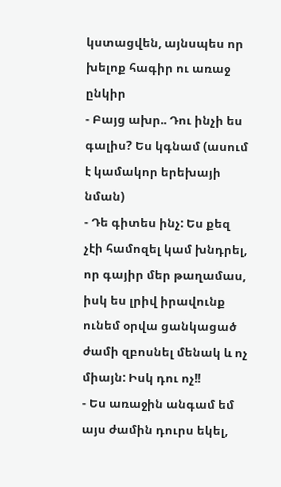կստացվեն, այնսպես որ խելոք հագիր ու առաջ ընկիր
- Բայց ախր.. Դու ինչի ես գալիս? Ես կգնամ (ասում է կամակոր երեխայի նման)
- Դե գիտես ինչ: Ես քեզ չէի համոզել կամ խնդրել, որ գայիր մեր թաղամաս, իսկ ես լրիվ իրավունք ունեմ օրվա ցանկացած ժամի զբոսնել մենակ և ոչ միայն: Իսկ դու ոչ!!
- Ես առաջին անգամ եմ  այս ժամին դուրս եկել,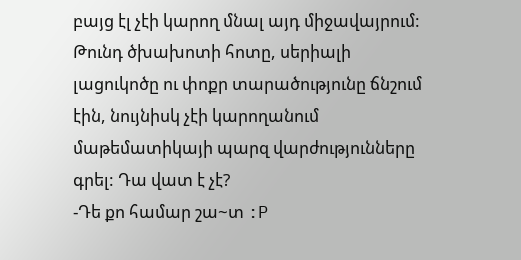բայց էլ չէի կարող մնալ այդ միջավայրում: Թունդ ծխախոտի հոտը, սերիալի լացուկոծը ու փոքր տարածությունը ճնշում էին, նույնիսկ չէի կարողանում մաթեմատիկայի պարզ վարժությունները գրել: Դա վատ է չէ?
-Դե քո համար շա~տ :P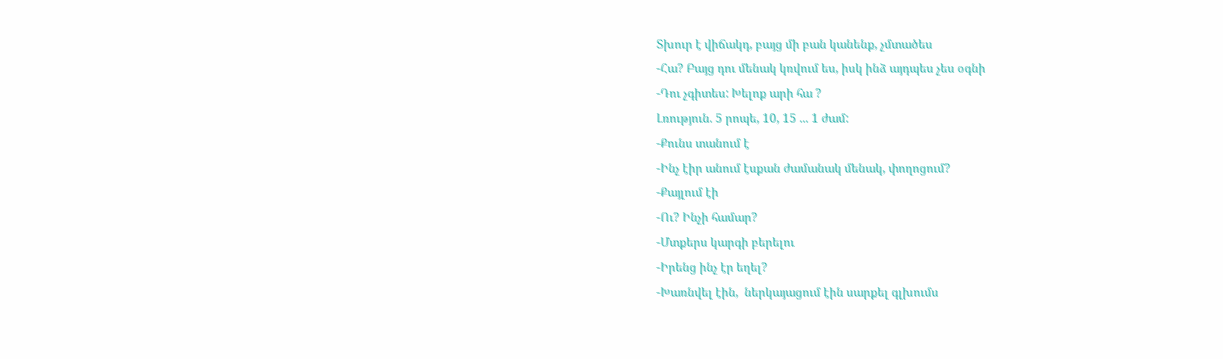Տխուր է վիճակդ, բայց մի բան կանենք, չմտածես
-Հա? Բայց դու մենակ կռվում ես, իսկ ինձ այդպես չես օգնի
-Դու չգիտես: Խելոք արի հա ?
Լռություն. 5 րոպե, 10, 15 ... 1 ժամ:
-Քունս տանում է
-Ինչ էիր անում էսքան ժամանակ մենակ, փողոցում?
-Քայլում էի
-Ու? Ինչի համար?
-Մտքերս կարգի բերելու
-Իրենց ինչ էր եղել?
-Խառնվել էին,  ներկայացում էին սարքել գլխումս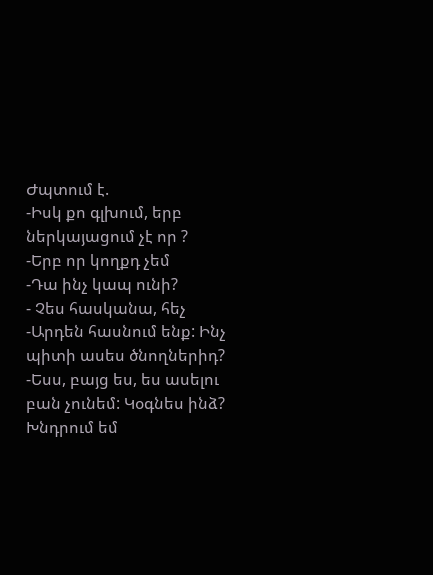Ժպտում է.
-Իսկ քո գլխում, երբ ներկայացում չէ որ ?
-Երբ որ կողքդ չեմ
-Դա ինչ կապ ունի?
- Չես հասկանա, հեչ
-Արդեն հասնում ենք: Ինչ պիտի ասես ծնողներիդ?
-Եսս, բայց ես, ես ասելու բան չունեմ: Կօգնես ինձ? Խնդրում եմ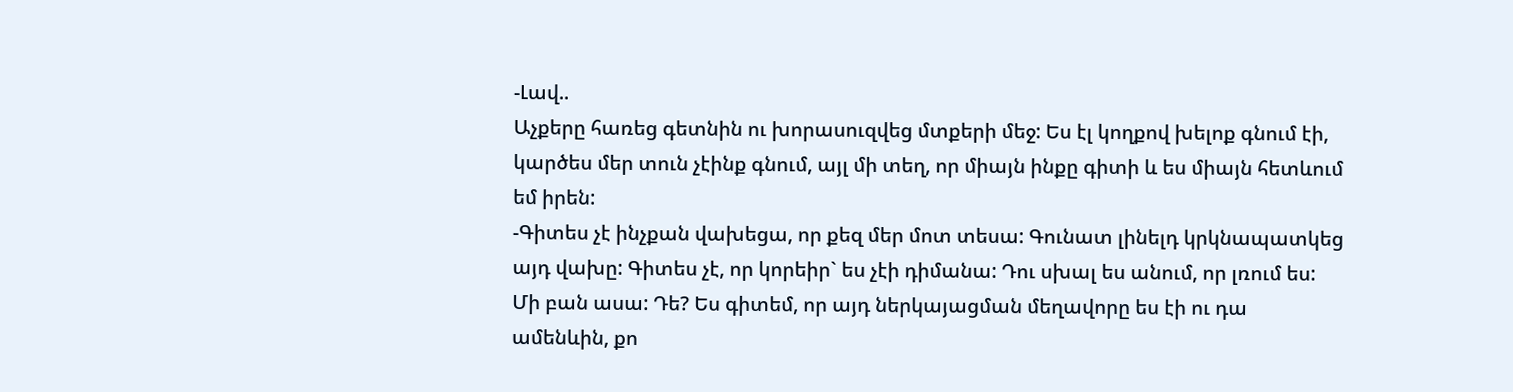-Լավ..
Աչքերը հառեց գետնին ու խորասուզվեց մտքերի մեջ: Ես էլ կողքով խելոք գնում էի, կարծես մեր տուն չէինք գնում, այլ մի տեղ, որ միայն ինքը գիտի և ես միայն հետևում եմ իրեն:
-Գիտես չէ ինչքան վախեցա, որ քեզ մեր մոտ տեսա: Գունատ լինելդ կրկնապատկեց այդ վախը: Գիտես չէ, որ կորեիր` ես չէի դիմանա: Դու սխալ ես անում, որ լռում ես: Մի բան ասա: Դե? Ես գիտեմ, որ այդ ներկայացման մեղավորը ես էի ու դա ամենևին, քո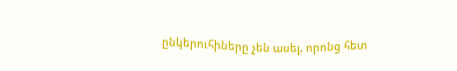ընկերուհիները չեն ասել, որոնց հետ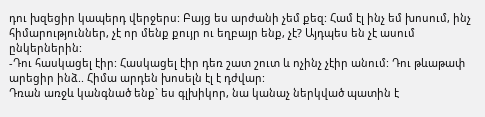դու խզեցիր կապերդ վերջերս: Բայց ես արժանի չեմ քեզ: Համ էլ ինչ եմ խոսում, ինչ հիմարություններ, չէ որ մենք քույր ու եղբայր ենք, չէ? Այդպես են չէ ասում ընկերներին:
-Դու հասկացել էիր: Հասկացել էիր դեռ շատ շուտ և ոչինչ չէիր անում: Դու թևաթափ արեցիր ինձ.. Հիմա արդեն խոսելն էլ է դժվար:
Դռան առջև կանգնած ենք` ես գլխիկոր, նա կանաչ ներկված պատին է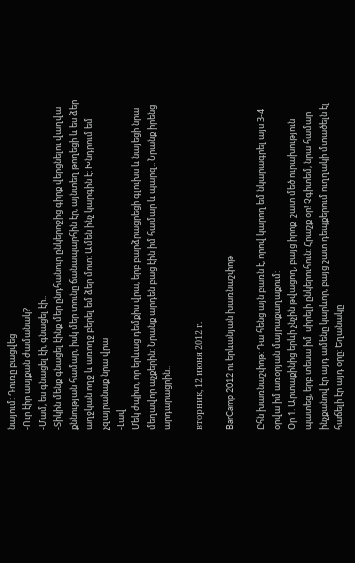նայում: Դուռը բացվեց
-Ուր էիր ասյքան ժամանակ?
-Մամ, ես գնացել էի, գնացել էի..
-Տիկին մենք գնացել էինք մեր ընդհանուր ընկերոջից գիրք վերցնելու վաղվա քննության համար, իսկ մեր տունը ճանապարհին էր, այնտեղ թողեցի և ես ձեր աղջկան ողջ և առողջ բերել եմ ձեր մոտ: Ամեն ինչ կարգին է: Խնդրում եմ չզայրանաք նրա վրա
-Լավ
Մեկ ժպիտ, որ երևաց դեմքիս վրա, երբ բարձրացրեցի գլուխս և նայեցի նրա մեղավոր աչքերին: Նրանք արդեն բաց էին իմ համար և պարզ.. Նրանք իրենց արդարացրին..

вторник, 12 июня 2012 г.

BarCamp 2012 ու երևանյան խառնաշփոթ

Ըհն խառնաշփոթ: Դա հենց այն բառն է, որով կարող եմ նկարագրել այս 3-4 օրվա իմ առօրյան մայրաքաղաքում:
Օր 1. Արտաքինից երևի չնչին թվացող, բայց իրոք  շատ մեծ ուրախություն պատեց, երբ տեսա իմ  սիրելի ընկերուհուն: Հրաշք օր! Չգիտեմ, նրա համար ինչքանով էր այդ ամենը կարևոր, բայց շատ դեպքերում ուղղակի մտածելն էլ հաճելի էր այդ օրը: Եղանակը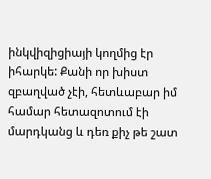ինկվիզիցիայի կողմից էր իհարկե: Քանի որ խիստ զբաղված չէի, հետևաբար իմ համար հետազոտում էի մարդկանց և դեռ քիչ թե շատ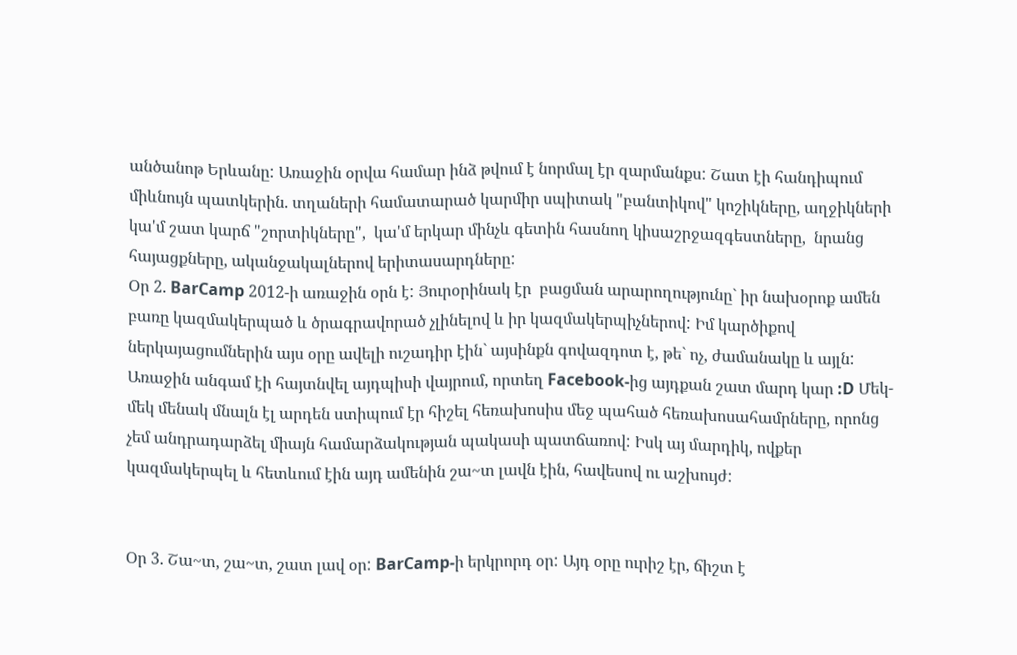անծանոթ Երևանը: Առաջին օրվա համար ինձ թվում է նորմալ էր զարմանքս: Շատ էի հանդիպում միևնույն պատկերին. տղաների համատարած կարմիր սպիտակ "բանտիկով" կոշիկները, աղջիկների կա'մ շատ կարճ "շորտիկները",  կա'մ երկար մինչև գետին հասնող կիսաշրջազգեստները,  նրանց հայացքները, ականջակալներով երիտասարդները:
Օր 2. BarCamp 2012-ի առաջին օրն է: Յուրօրինակ էր  բացման արարողությունը` իր նախօրոք ամեն բառը կազմակերպած և ծրագրավորած չլինելով և իր կազմակերպիչներով: Իմ կարծիքով ներկայացումներին այս օրը ավելի ուշադիր էին` այսինքն գովազդոտ է, թե` ոչ, ժամանակը և այլն: Առաջին անգամ էի հայտնվել այդպիսի վայրում, որտեղ Facebook-ից այդքան շատ մարդ կար :D Մեկ-մեկ մենակ մնալն էլ արդեն ստիպում էր հիշել հեռախոսիս մեջ պահած հեռախոսահամրները, որոնց չեմ անդրադարձել միայն համարձակության պակասի պատճառով: Իսկ այ մարդիկ, ովքեր կազմակերպել և հետևում էին այդ ամենին շա~տ լավն էին, հավեսով ու աշխույժ:


Օր 3. Շա~տ, շա~տ, շատ լավ օր: BarCamp-ի երկրորդ օր: Այդ օրը ուրիշ էր, ճիշտ է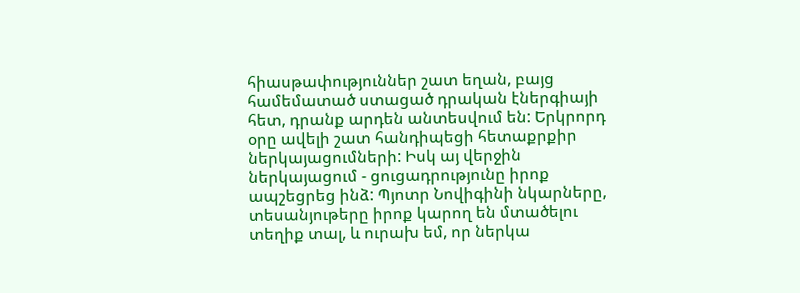հիասթափություններ շատ եղան, բայց համեմատած ստացած դրական էներգիայի հետ, դրանք արդեն անտեսվում են: Երկրորդ օրը ավելի շատ հանդիպեցի հետաքրքիր ներկայացումների: Իսկ այ վերջին ներկայացում - ցուցադրությունը իրոք ապշեցրեց ինձ: Պյոտր Նովիգինի նկարները, տեսանյութերը իրոք կարող են մտածելու տեղիք տալ, և ուրախ եմ, որ ներկա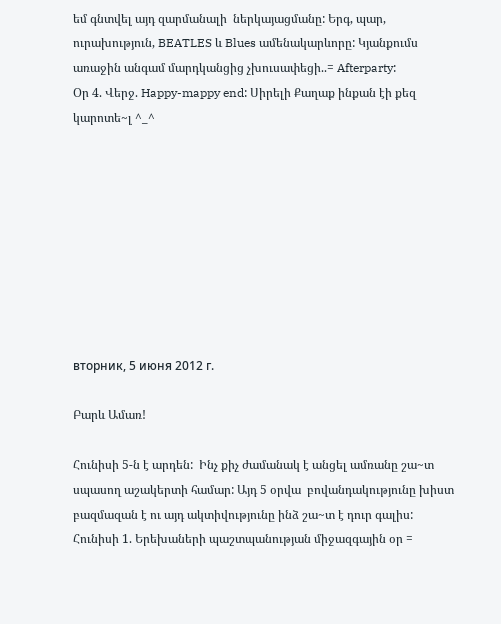եմ գնտվել այդ զարմանալի  ներկայացմանը: Երգ, պար, ուրախություն, BEATLES և Blues ամենակարևորը: Կյանքումս առաջին անգամ մարդկանցից չխուսափեցի..= Afterparty:
Օր 4. Վերջ. Happy-mappy end: Սիրելի Քաղաք ինքան էի քեզ կարոտե~լ ^_^









вторник, 5 июня 2012 г.

Բարև Ամառ!

Հունիսի 5-ն է արդեն:  Ինչ քիչ ժամանակ է անցել ամռանը շա~տ սպասող աշակերտի համար: Այդ 5 օրվա  բովանդակությունը խիստ բազմազան է ու այդ ակտիվությունը ինձ շա~տ է դուր գալիս:
Հունիսի 1. Երեխաների պաշտպանության միջազգային օր =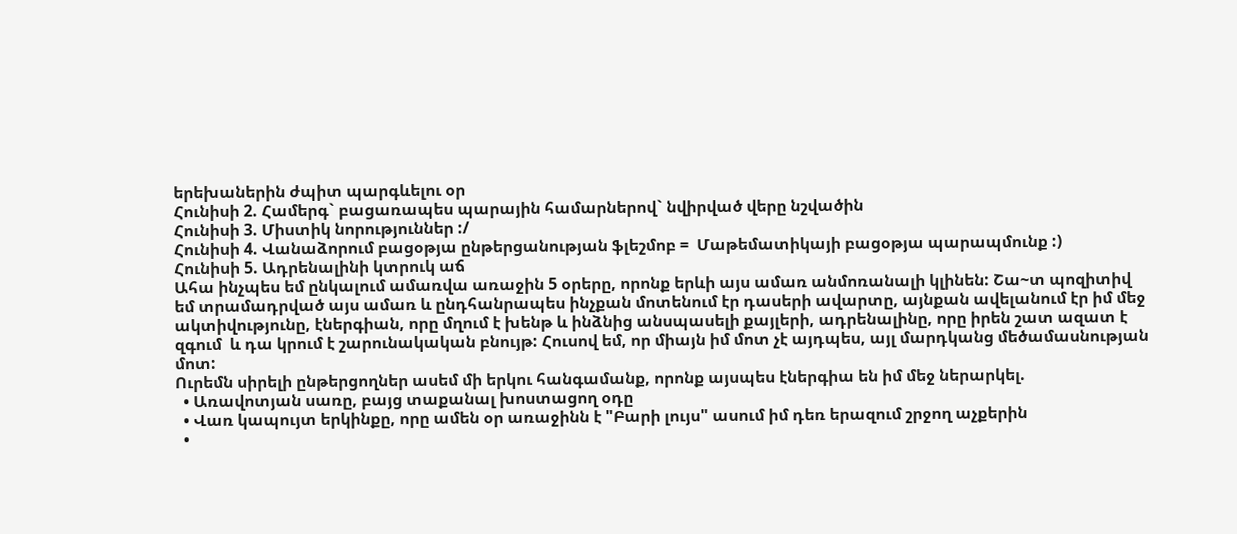երեխաներին ժպիտ պարգևելու օր
Հունիսի 2. Համերգ` բացառապես պարային համարներով` նվիրված վերը նշվածին
Հունիսի 3. Միստիկ նորություններ :/
Հունիսի 4. Վանաձորում բացօթյա ընթերցանության ֆլեշմոբ =  Մաթեմատիկայի բացօթյա պարապմունք :)
Հունիսի 5. Ադրենալինի կտրուկ աճ
Ահա ինչպես եմ ընկալում ամառվա առաջին 5 օրերը, որոնք երևի այս ամառ անմոռանալի կլինեն: Շա~տ պոզիտիվ եմ տրամադրված այս ամառ և ընդհանրապես ինչքան մոտենում էր դասերի ավարտը, այնքան ավելանում էր իմ մեջ ակտիվությունը, էներգիան, որը մղում է խենթ և ինձնից անսպասելի քայլերի, ադրենալինը, որը իրեն շատ ազատ է զգում  և դա կրում է շարունակական բնույթ: Հուսով եմ, որ միայն իմ մոտ չէ այդպես, այլ մարդկանց մեծամասնության մոտ:
Ուրեմն սիրելի ընթերցողներ ասեմ մի երկու հանգամանք, որոնք այսպես էներգիա են իմ մեջ ներարկել.
  • Առավոտյան սառը, բայց տաքանալ խոստացող օդը
  • Վառ կապույտ երկինքը, որը ամեն օր առաջինն է "Բարի լույս" ասում իմ դեռ երազում շրջող աչքերին
  •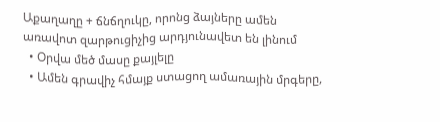Աքաղաղը + ճնճղուկը, որոնց ձայները ամեն առավոտ զարթուցիչից արդյունավետ են լինում
  • Օրվա մեծ մասը քայլելը
  • Ամեն գրավիչ հմայք ստացող ամառային մրգերը,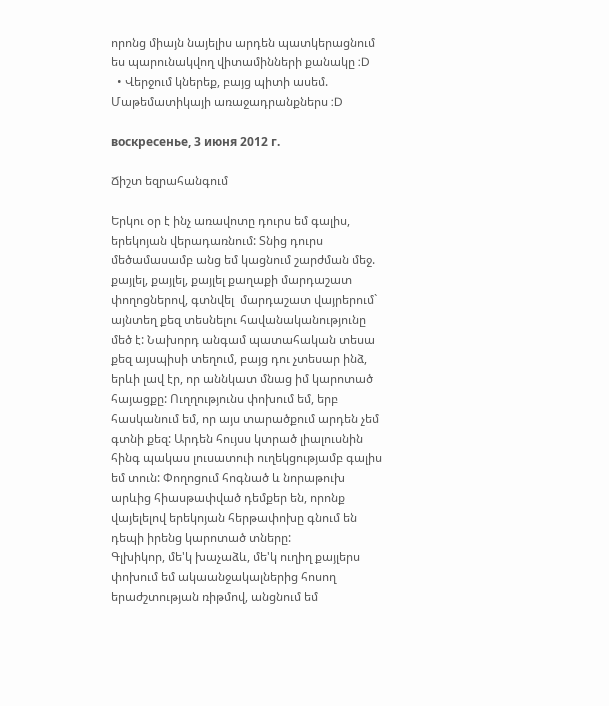որոնց միայն նայելիս արդեն պատկերացնում ես պարունակվող վիտամինների քանակը :D
  • Վերջում կներեք, բայց պիտի ասեմ. Մաթեմատիկայի առաջադրանքներս :D

воскресенье, 3 июня 2012 г.

Ճիշտ եզրահանգում

Երկու օր է ինչ առավոտը դուրս եմ գալիս, երեկոյան վերադառնում: Տնից դուրս մեծամասամբ անց եմ կացնում շարժման մեջ. քայլել, քայլել, քայլել քաղաքի մարդաշատ փողոցներով, գտնվել  մարդաշատ վայրերում` այնտեղ քեզ տեսնելու հավանականությունը մեծ է: Նախորդ անգամ պատահական տեսա քեզ այսպիսի տեղում, բայց դու չտեսար ինձ, երևի լավ էր, որ աննկատ մնաց իմ կարոտած հայացքը: Ուղղությունս փոխում եմ, երբ հասկանում եմ, որ այս տարածքում արդեն չեմ գտնի քեզ: Արդեն հույսս կտրած լիալուսնին հինգ պակաս լուսատուի ուղեկցությամբ գալիս եմ տուն: Փողոցում հոգնած և նորաթուխ արևից հիասթափված դեմքեր են, որոնք վայելելով երեկոյան հերթափոխը գնում են դեպի իրենց կարոտած տները:
Գլխիկոր, մե'կ խաչաձև, մե'կ ուղիղ քայլերս փոխում եմ ակաանջակալներից հոսող երաժշտության ռիթմով, անցնում եմ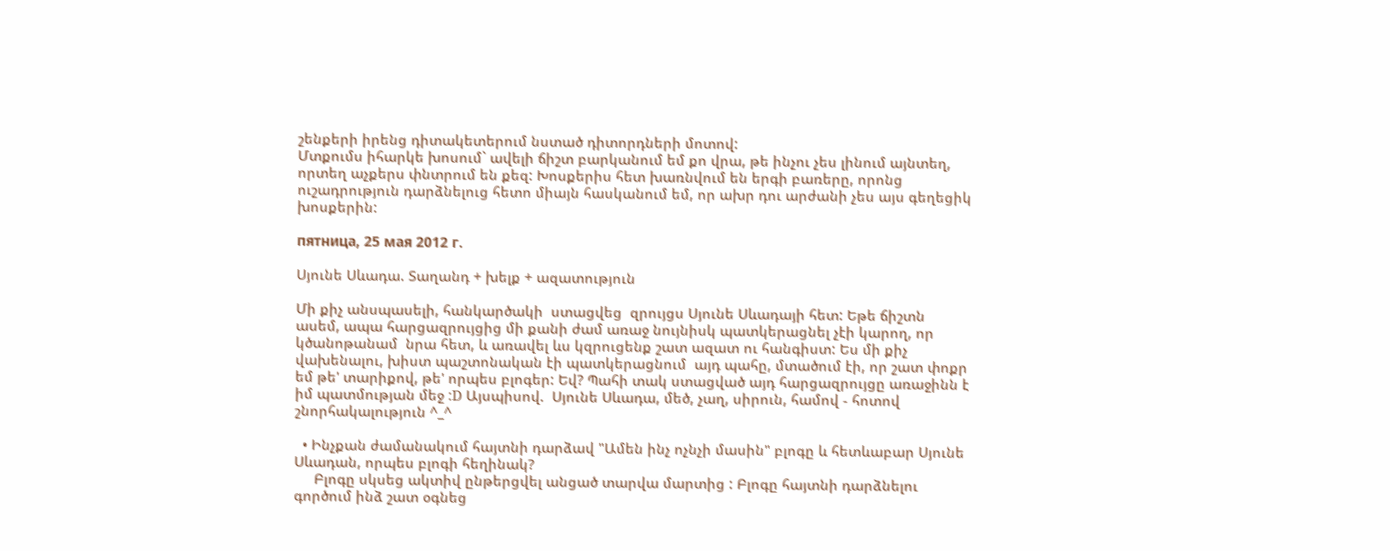շենքերի իրենց դիտակետերում նստած դիտորդների մոտով:
Մտքումս իհարկե խոսում` ավելի ճիշտ բարկանում եմ քո վրա, թե ինչու չես լինում այնտեղ, որտեղ աչքերս փնտրում են քեզ: Խոսքերիս հետ խառնվում են երգի բառերը, որոնց ուշադրություն դարձնելուց հետո միայն հասկանում եմ, որ ախր դու արժանի չես այս գեղեցիկ խոսքերին:

пятница, 25 мая 2012 г.

Սյունե Սևադա. Տաղանդ + խելք + ազատություն

Մի քիչ անսպասելի, հանկարծակի  ստացվեց  զրույցս Սյունե Սևադայի հետ: Եթե ճիշտն ասեմ, ապա հարցազրույցից մի քանի ժամ առաջ նույնիսկ պատկերացնել չէի կարող, որ կծանոթանամ  նրա հետ, և առավել ևս կզրուցենք շատ ազատ ու հանգիստ: Ես մի քիչ վախենալու, խիստ պաշտոնական էի պատկերացնում  այդ պահը, մտածում էի, որ շատ փոքր եմ թե' տարիքով, թե' որպես բլոգեր: Եվ? Պահի տակ ստացված այդ հարցազրույցը առաջինն է իմ պատմության մեջ :D Այսպիսով.  Սյունե Սևադա, մեծ, չաղ, սիրուն, համով - հոտով շնորհակալություն ^_^

  • Ինչքան ժամանակում հայտնի դարձավ "Ամեն ինչ ոչնչի մասին" բլոգը և հետևաբար Սյունե Սևադան, որպես բլոգի հեղինակ?
     Բլոգը սկսեց ակտիվ ընթերցվել անցած տարվա մարտից : Բլոգը հայտնի դարձնելու գործում ինձ շատ օգնեց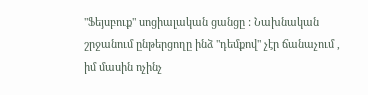"Ֆեյսբուք" սոցիալական ցանցը : Նախնական շրջանում ընթերցողը ինձ "դեմքով" չէր ճանաչում , իմ մասին ոչինչ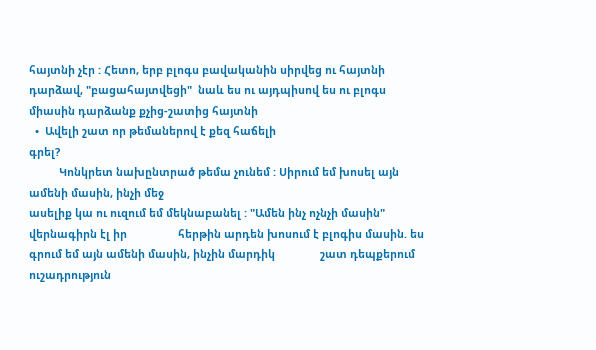հայտնի չէր : Հետո, երբ բլոգս բավականին սիրվեց ու հայտնի դարձավ, "բացահայտվեցի"  նաև ես ու այդպիսով ես ու բլոգս միասին դարձանք քչից-շատից հայտնի
  •  Ավելի շատ որ թեմաներով է քեզ հաճելի                                                                     գրել?
          Կոնկրետ նախընտրած թեմա չունեմ : Սիրում եմ խոսել այն ամենի մասին, ինչի մեջ
ասելիք կա ու ուզում եմ մեկնաբանել : "Ամեն ինչ ոչնչի մասին" վերնագիրն էլ իր                 հերթին արդեն խոսում է բլոգիս մասին. ես գրում եմ այն ամենի մասին, ինչին մարդիկ               շատ դեպքերում ուշադրություն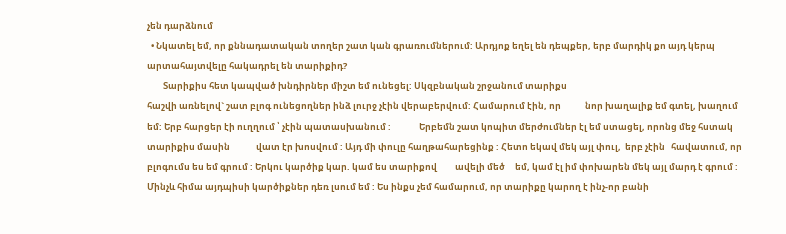չեն դարձնում
  • Նկատել եմ, որ քննադատական տողեր շատ կան գրառումներում: Արդյոք եղել են դեպքեր, երբ մարդիկ քո այդ կերպ արտահայտվելը հակադրել են տարիքիդ?
        Տարիքիս հետ կապված խնդիրներ միշտ եմ ունեցել: Սկզբնական շրջանում տարիքս
հաշվի առնելով` շատ բլոգ ունեցողներ ինձ լուրջ չէին վերաբերվում: Համարում էին, որ            նոր խաղալիք եմ գտել, խաղում եմ: Երբ հարցեր էի ուղղում ՝ չէին պատասխանում :              Երբեմն շատ կոպիտ մերժումներ էլ եմ ստացել, որոնց մեջ հստակ տարիքիս մասին             վատ էր խոսվում : Այդ մի փուլը հաղթահարեցինք : Հետո եկավ մեկ այլ փուլ,  երբ չէին   հավատում, որ բլոգումս ես եմ գրում : Երկու կարծիք կար. կամ ես տարիքով         ավելի մեծ     եմ, կամ էլ իմ փոխարեն մեկ այլ մարդ է գրում : Մինչև հիմա այդպիսի կարծիքներ դեռ լսում եմ : Ես ինքս չեմ համարում, որ տարիքը կարող է ինչ-որ բանի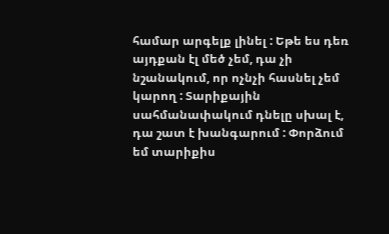համար արգելք լինել : Եթե ես դեռ այդքան էլ մեծ չեմ, դա չի նշանակում, որ ոչնչի հասնել չեմ կարող : Տարիքային սահմանափակում դնելը սխալ է, դա շատ է խանգարում : Փորձում եմ տարիքիս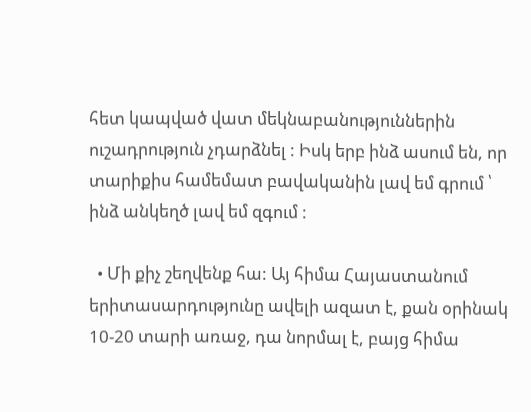հետ կապված վատ մեկնաբանություններին ուշադրություն չդարձնել : Իսկ երբ ինձ ասում են, որ տարիքիս համեմատ բավականին լավ եմ գրում ՝ ինձ անկեղծ լավ եմ զգում :

  • Մի քիչ շեղվենք հա: Այ հիմա Հայաստանում երիտասարդությունը ավելի ազատ է, քան օրինակ 10-20 տարի առաջ, դա նորմալ է, բայց հիմա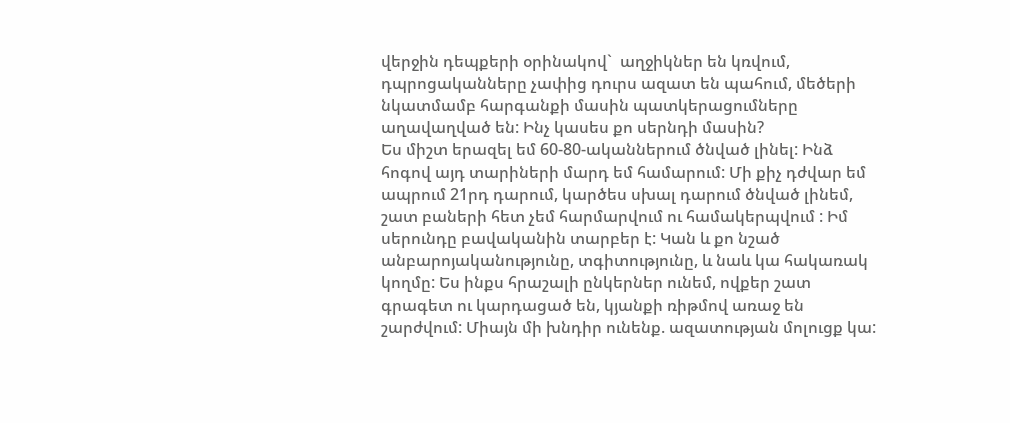վերջին դեպքերի օրինակով`  աղջիկներ են կռվում, դպրոցականները չափից դուրս ազատ են պահում, մեծերի նկատմամբ հարգանքի մասին պատկերացումները աղավաղված են: Ինչ կասես քո սերնդի մասին?
Ես միշտ երազել եմ 60-80-ականներում ծնված լինել: Ինձ հոգով այդ տարիների մարդ եմ համարում: Մի քիչ դժվար եմ ապրում 21րդ դարում, կարծես սխալ դարում ծնված լինեմ, շատ բաների հետ չեմ հարմարվում ու համակերպվում : Իմ սերունդը բավականին տարբեր է: Կան և քո նշած անբարոյականությունը, տգիտությունը, և նաև կա հակառակ կողմը: Ես ինքս հրաշալի ընկերներ ունեմ, ովքեր շատ գրագետ ու կարդացած են, կյանքի ռիթմով առաջ են շարժվում: Միայն մի խնդիր ունենք. ազատության մոլուցք կա: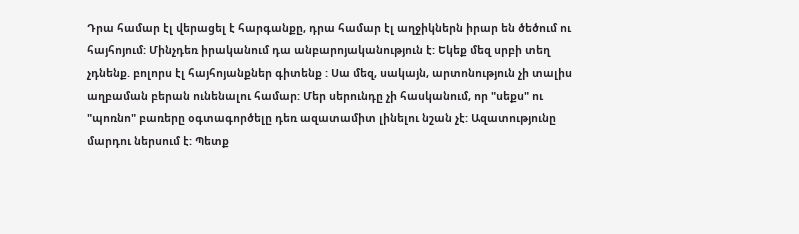Դրա համար էլ վերացել է հարգանքը, դրա համար էլ աղջիկներն իրար են ծեծում ու հայհոյում: Մինչդեռ իրականում դա անբարոյականություն է: Եկեք մեզ սրբի տեղ չդնենք. բոլորս էլ հայհոյանքներ գիտենք : Սա մեզ, սակայն, արտոնություն չի տալիս աղբաման բերան ունենալու համար: Մեր սերունդը չի հասկանում, որ "սեքս" ու "պոռնո" բառերը օգտագործելը դեռ ազատամիտ լինելու նշան չէ: Ազատությունը մարդու ներսում է: Պետք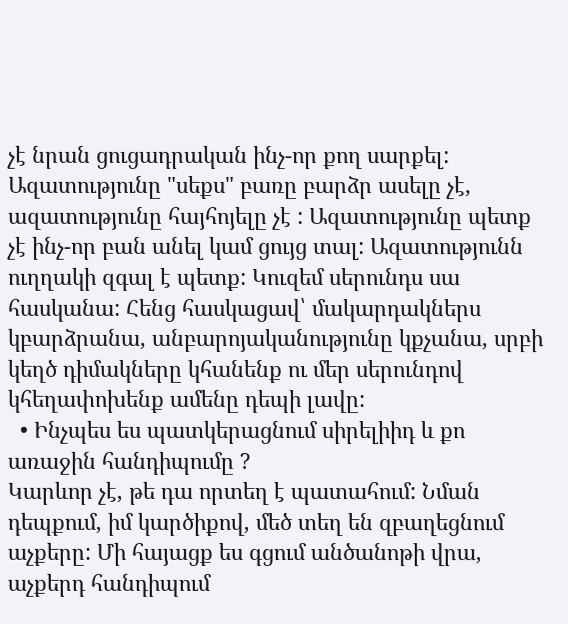չէ նրան ցուցադրական ինչ-որ քող սարքել: Ազատությունը "սեքս" բառը բարձր ասելը չէ, ազատությունը հայհոյելը չէ : Ազատությունը պետք չէ ինչ-որ բան անել կամ ցույց տալ: Ազատությունն ուղղակի զգալ է պետք: Կուզեմ սերունդս սա հասկանա: Հենց հասկացավ՝ մակարդակներս կբարձրանա, անբարոյականությունը կքչանա, սրբի կեղծ դիմակները կհանենք ու մեր սերունդով կհեղափոխենք ամենը դեպի լավը:
  • Ինչպես ես պատկերացնում սիրելիիդ և քո առաջին հանդիպումը ?
Կարևոր չէ, թե դա որտեղ է պատահում: Նման դեպքում, իմ կարծիքով, մեծ տեղ են զբաղեցնում աչքերը: Մի հայացք ես գցում անծանոթի վրա, աչքերդ հանդիպում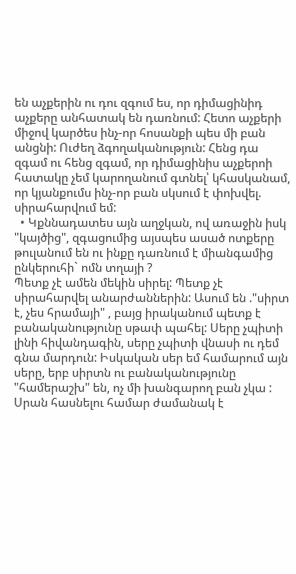են աչքերին ու դու զգում ես, որ դիմացինիդ աչքերը անհատակ են դառնում: Հետո աչքերի միջով կարծես ինչ-որ հոսանքի պես մի բան անցնի: Ուժեղ ձգողականություն: Հենց դա զգամ ու հենց զգամ, որ դիմացինիս աչքերոի հատակը չեմ կարողանում գտնել՝ կհասկանամ, որ կյանքումս ինչ-որ բան սկսում է փոխվել. սիրահարվում եմ:
  • Կքննադատես այն աղջկան, ով առաջին իսկ  "կայծից", զգացումից այսպես ասած ոտքերը թուլանում են ու ինքը դառնում է միանգամից ընկերուհի` ոմն տղայի ?
Պետք չէ ամեն մեկին սիրել: Պետք չէ սիրահարվել անարժաններին: Ասում են ."սիրտ է, չես հրամայի" , բայց իրականում պետք է բանականությունը սթափ պահել: Սերը չպիտի լինի հիվանդագին, սերը չպիտի վնասի ու դեմ գնա մարդուն: Իսկական սեր եմ համարում այն սերը, երբ սիրտն ու բանականությունը "համերաշխ" են, ոչ մի խանգարող բան չկա : Սրան հասնելու համար ժամանակ է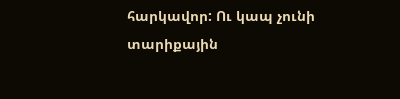հարկավոր: Ու կապ չունի տարիքային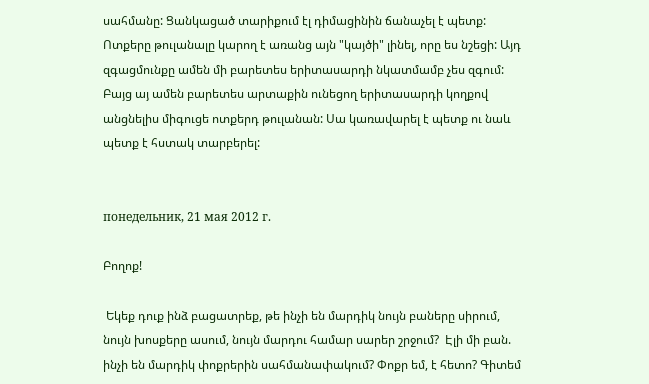սահմանը: Ցանկացած տարիքում էլ դիմացինին ճանաչել է պետք: Ոտքերը թուլանալը կարող է առանց այն "կայծի" լինել, որը ես նշեցի: Այդ զգացմունքը ամեն մի բարետես երիտասարդի նկատմամբ չես զգում: Բայց այ ամեն բարետես արտաքին ունեցող երիտասարդի կողքով անցնելիս միգուցե ոտքերդ թուլանան: Սա կառավարել է պետք ու նաև պետք է հստակ տարբերել:


понедельник, 21 мая 2012 г.

Բողոք!

 Եկեք դուք ինձ բացատրեք, թե ինչի են մարդիկ նույն բաները սիրում, նույն խոսքերը ասում, նույն մարդու համար սարեր շրջում?  Էլի մի բան. ինչի են մարդիկ փոքրերին սահմանափակում? Փոքր եմ, է հետո? Գիտեմ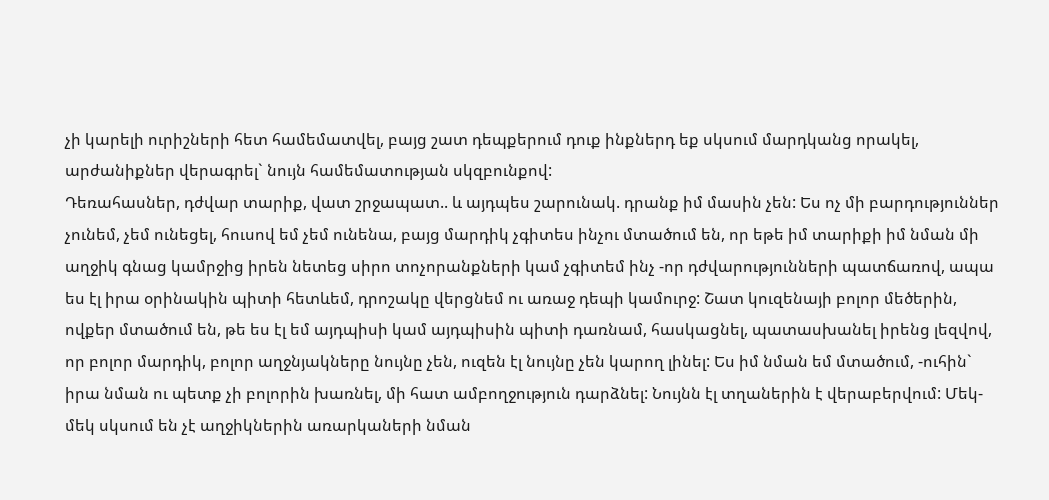չի կարելի ուրիշների հետ համեմատվել, բայց շատ դեպքերում դուք ինքներդ եք սկսում մարդկանց որակել, արժանիքներ վերագրել` նույն համեմատության սկզբունքով:
Դեռահասներ, դժվար տարիք, վատ շրջապատ.. և այդպես շարունակ. դրանք իմ մասին չեն: Ես ոչ մի բարդություններ չունեմ, չեմ ունեցել, հուսով եմ չեմ ունենա, բայց մարդիկ չգիտես ինչու մտածում են, որ եթե իմ տարիքի իմ նման մի աղջիկ գնաց կամրջից իրեն նետեց սիրո տոչորանքների կամ չգիտեմ ինչ -որ դժվարությունների պատճառով, ապա ես էլ իրա օրինակին պիտի հետևեմ, դրոշակը վերցնեմ ու առաջ դեպի կամուրջ: Շատ կուզենայի բոլոր մեծերին, ովքեր մտածում են, թե ես էլ եմ այդպիսի կամ այդպիսին պիտի դառնամ, հասկացնել, պատասխանել իրենց լեզվով, որ բոլոր մարդիկ, բոլոր աղջնյակները նույնը չեն, ուզեն էլ նույնը չեն կարող լինել: Ես իմ նման եմ մտածում, -ուհին` իրա նման ու պետք չի բոլորին խառնել, մի հատ ամբողջություն դարձնել: Նույնն էլ տղաներին է վերաբերվում: Մեկ-մեկ սկսում են չէ աղջիկներին առարկաների նման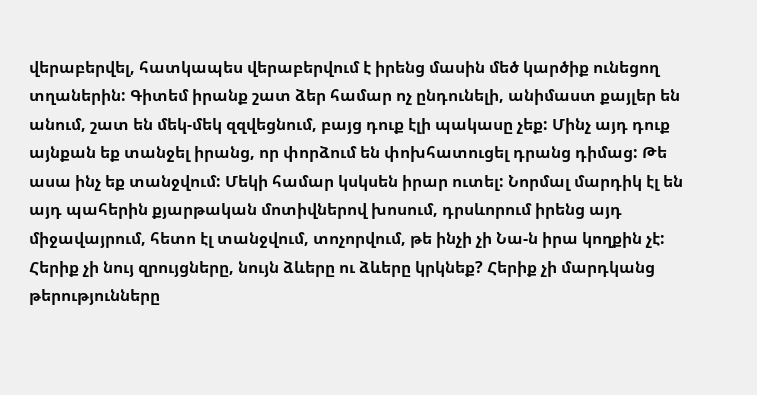վերաբերվել, հատկապես վերաբերվում է իրենց մասին մեծ կարծիք ունեցող տղաներին: Գիտեմ իրանք շատ ձեր համար ոչ ընդունելի, անիմաստ քայլեր են անում, շատ են մեկ-մեկ զզվեցնում, բայց դուք էլի պակասը չեք: Մինչ այդ դուք այնքան եք տանջել իրանց, որ փորձում են փոխհատուցել դրանց դիմաց: Թե ասա ինչ եք տանջվում: Մեկի համար կսկսեն իրար ուտել: Նորմալ մարդիկ էլ են այդ պահերին քյարթական մոտիվներով խոսում, դրսևորում իրենց այդ միջավայրում, հետո էլ տանջվում, տոչորվում, թե ինչի չի Նա-ն իրա կողքին չէ:  Հերիք չի նույ զրույցները, նույն ձևերը ու ձևերը կրկնեք? Հերիք չի մարդկանց թերությունները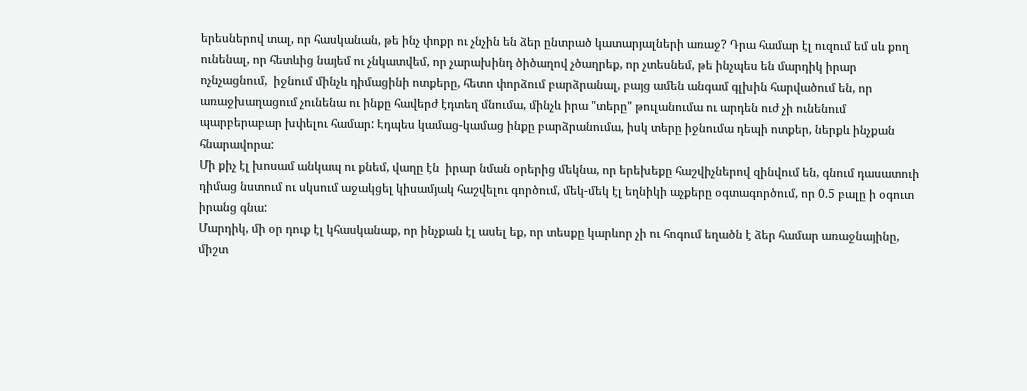երեսներով տալ, որ հասկանան, թե ինչ փոքր ու չնչին են ձեր ընտրած կատարյալների առաջ? Դրա համար էլ ուզում եմ սև քող ունենալ, որ հետևից նայեմ ու չնկատվեմ, որ չարախինդ ծիծաղով չծաղրեք, որ չտեսնեմ, թե ինչպես են մարդիկ իրար ոչնչացնում,  իջնում մինչև դիմացինի ոտքերը, հետո փորձում բարձրանալ, բայց ամեն անգամ գլխին հարվածում են, որ առաջխաղացում չունենա ու ինքը հավերժ էդտեղ մնումա, մինչև իրա "տերը" թուլանումա ու արդեն ուժ չի ունենում պարբերաբար խփելու համար: Էդպես կամաց-կամաց ինքը բարձրանումա, իսկ տերը իջնումա դեպի ոտքեր, ներքև ինչքան հնարավորա:
Մի քիչ էլ խոսամ անկապ ու քնեմ, վաղը էն  իրար նման օրերից մեկնա, որ երեխեքը հաշվիչներով զինվում են, գնում դասատուի դիմաց նստում ու սկսում աջակցել կիսամյակ հաշվելու գործում, մեկ-մեկ էլ եղնիկի աչքերը օգտագործում, որ 0.5 բալը ի օգուտ իրանց գնա:
Մարդիկ, մի օր դուք էլ կհասկանաք, որ ինչքան էլ ասել եք, որ տեսքը կարևոր չի ու հոգում եղածն է ձեր համար առաջնայինը, միշտ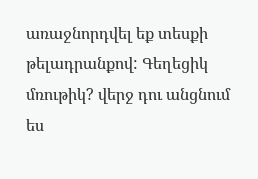առաջնորդվել եք տեսքի թելադրանքով: Գեղեցիկ մռութիկ? վերջ դու անցնում ես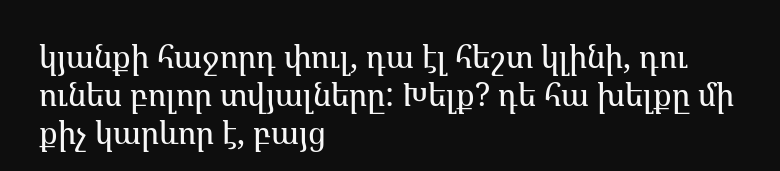կյանքի հաջորդ փուլ, դա էլ հեշտ կլինի, դու ունես բոլոր տվյալները: Խելք? դե հա խելքը մի քիչ կարևոր է, բայց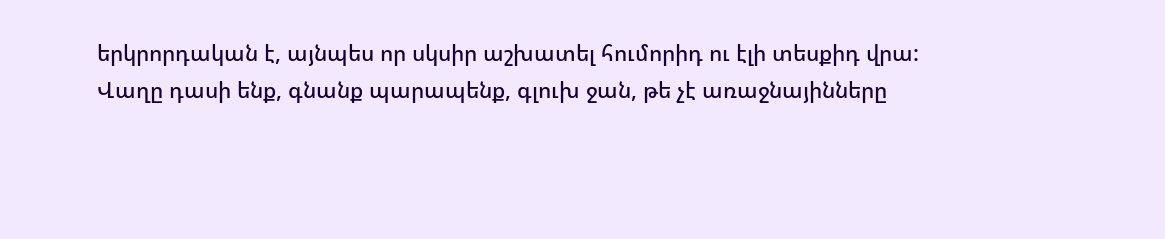երկրորդական է, այնպես որ սկսիր աշխատել հումորիդ ու էլի տեսքիդ վրա:
Վաղը դասի ենք, գնանք պարապենք, գլուխ ջան, թե չէ առաջնայինները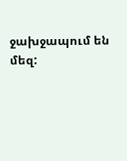ջախջապում են մեզ: